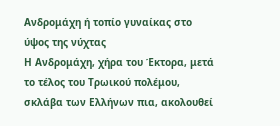Ανδρομάχη ή τοπίο γυναίκας στο ύψος της νύχτας
Η Ανδρομάχη, χήρα του Έκτορα, μετά το τέλος του Τρωικού πολέμου, σκλάβα των Ελλήνων πια, ακολουθεί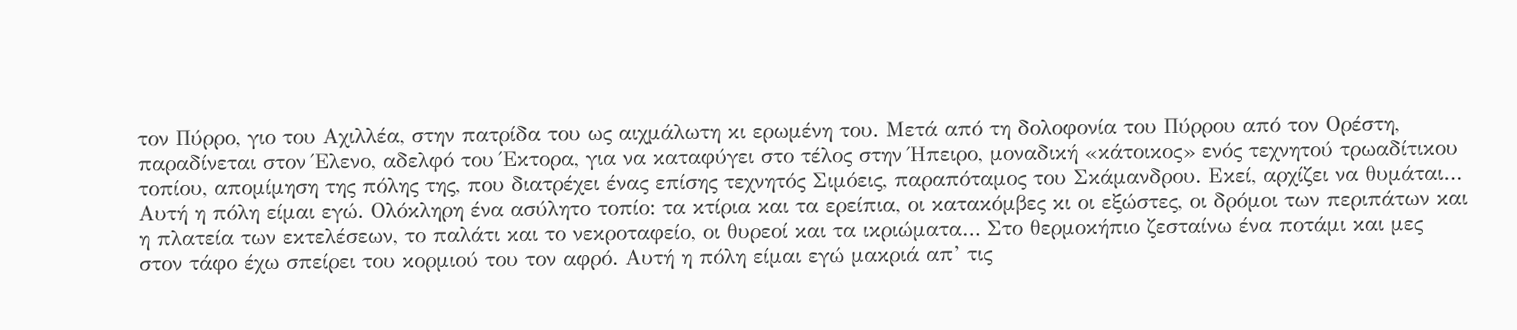τον Πύρρο, γιο του Αχιλλέα, στην πατρίδα του ως αιχμάλωτη κι ερωμένη του. Μετά από τη δολοφονία του Πύρρου από τον Ορέστη, παραδίνεται στον Έλενο, αδελφό του Έκτορα, για να καταφύγει στο τέλος στην Ήπειρο, μοναδική «κάτοικος» ενός τεχνητού τρωαδίτικου τοπίου, απομίμηση της πόλης της, που διατρέχει ένας επίσης τεχνητός Σιμόεις, παραπόταμος του Σκάμανδρου. Εκεί, αρχίζει να θυμάται…
Αυτή η πόλη είμαι εγώ. Ολόκληρη ένα ασύλητο τοπίο: τα κτίρια και τα ερείπια, οι κατακόμβες κι οι εξώστες, οι δρόμοι των περιπάτων και η πλατεία των εκτελέσεων, το παλάτι και το νεκροταφείο, οι θυρεοί και τα ικριώματα… Στο θερμοκήπιο ζεσταίνω ένα ποτάμι και μες στον τάφο έχω σπείρει του κορμιού του τον αφρό. Αυτή η πόλη είμαι εγώ μακριά απ’ τις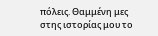πόλεις. Θαμμένη μες στης ιστορίας μου το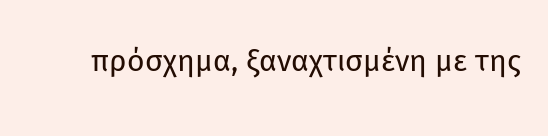πρόσχημα, ξαναχτισμένη με της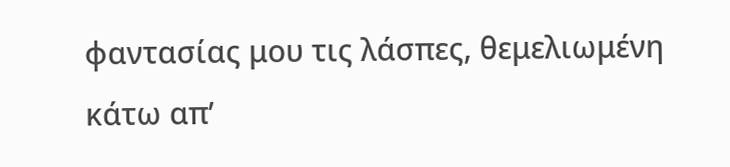φαντασίας μου τις λάσπες, θεμελιωμένη κάτω απ’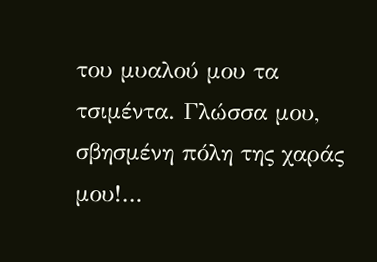του μυαλού μου τα τσιμέντα. Γλώσσα μου, σβησμένη πόλη της χαράς μου!…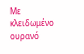Με κλειδωμένο ουρανό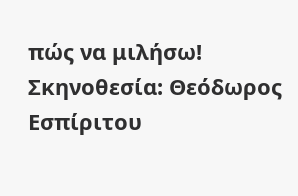πώς να μιλήσω!
Σκηνοθεσία: Θεόδωρος Εσπίριτου